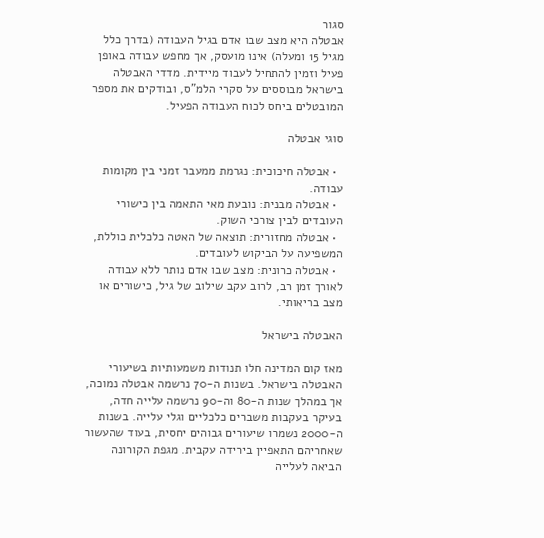סגור
אבטלה היא מצב שבו אדם בגיל העבודה (בדרך כלל מגיל 15 ומעלה) אינו מועסק, אך מחפש עבודה באופן פעיל וזמין להתחיל לעבוד מיידית. מדדי האבטלה בישראל מבוססים על סקרי הלמ"ס, ובודקים את מספר המובטלים ביחס לכוח העבודה הפעיל.

סוגי אבטלה

  • אבטלה חיכוכית: נגרמת ממעבר זמני בין מקומות עבודה.
  • אבטלה מבנית: נובעת מאי התאמה בין כישורי העובדים לבין צורכי השוק.
  • אבטלה מחזורית: תוצאה של האטה כלכלית כוללת, המשפיעה על הביקוש לעובדים.
  • אבטלה כרונית: מצב שבו אדם נותר ללא עבודה לאורך זמן רב, לרוב עקב שילוב של גיל, כישורים או מצב בריאותי.

האבטלה בישראל

מאז קום המדינה חלו תנודות משמעותיות בשיעורי האבטלה בישראל. בשנות ה-70 נרשמה אבטלה נמוכה, אך במהלך שנות ה-80 וה-90 נרשמה עלייה חדה, בעיקר בעקבות משברים כלכליים וגלי עלייה. בשנות ה-2000 נשמרו שיעורים גבוהים יחסית, בעוד שהעשור שאחריהם התאפיין בירידה עקבית. מגפת הקורונה הביאה לעלייה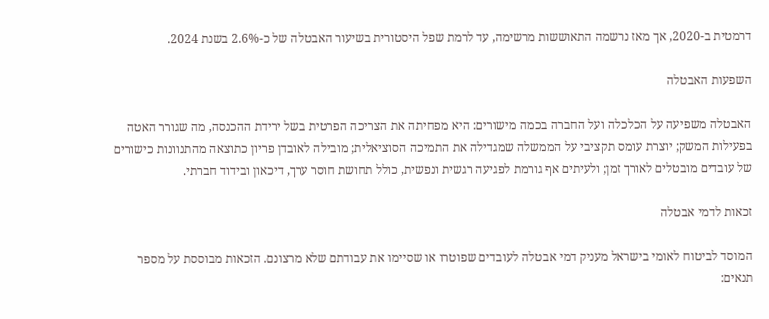דרמטית ב-2020, אך מאז נרשמה התאוששות מרשימה, עד לרמת שפל היסטורית בשיעור האבטלה של כ-2.6% בשנת 2024.

השפעות האבטלה

האבטלה משפיעה על הכלכלה ועל החברה בכמה מישורים: היא מפחיתה את הצריכה הפרטית בשל ירידת ההכנסה, מה שגורר האטה בפעילות המשק; יוצרת עומס תקציבי על הממשלה שמגדילה את התמיכה הסוציאלית; מובילה לאובדן פריון כתוצאה מהתנוונות כישורים של עובדים מובטלים לאורך זמן; ולעיתים אף גורמת לפגיעה רגשית ונפשית, כולל תחושת חוסר ערך, דיכאון ובידוד חברתי.

זכאות לדמי אבטלה

המוסד לביטוח לאומי בישראל מעניק דמי אבטלה לעובדים שפוטרו או שסיימו את עבודתם שלא מרצונם. הזכאות מבוססת על מספר תנאים: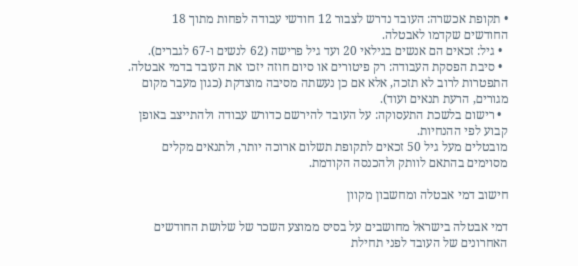• תקופת אכשרה: העובד נדרש לצבור 12 חודשי עבודה לפחות מתוך 18 החודשים שקדמו לאבטלה.
  • גיל: זכאים הם אנשים בגילאי 20 ועד גיל פרישה (62 לנשים ו-67 לגברים).
  • סיבת הפסקת העבודה: רק פיטורים או סיום חוזה יזכו את העובד בדמי אבטלה. התפטרות לרוב לא תזכה, אלא אם כן נעשתה מסיבה מוצדקת (כגון מעבר מקום מגורים, הרעת תנאים ועוד).
  • רישום בלשכת התעסוקה: על העובד להירשם כדורש עבודה ולהתייצב באופן קבוע לפי ההנחיות.
מובטלים מעל גיל 50 זכאים לתקופת תשלום ארוכה יותר, ולתנאים מקלים מסוימים בהתאם לוותק ולהכנסה הקודמת.

חישוב דמי אבטלה ומחשבון מקוון

דמי אבטלה בישראל מחושבים על בסיס ממוצע השכר של שלושת החודשים האחרונים של העובד לפני תחילת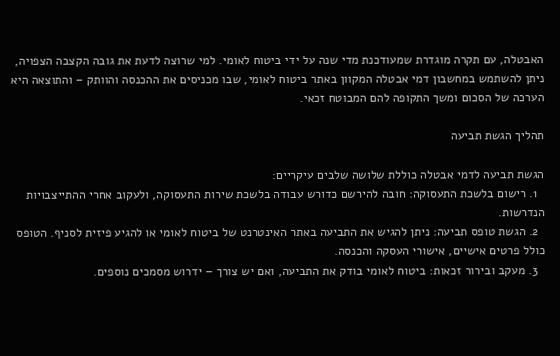האבטלה, עם תקרה מוגדרת שמעודכנת מדי שנה על ידי ביטוח לאומי. למי שרוצה לדעת את גובה הקצבה הצפויה, ניתן להשתמש במחשבון דמי אבטלה המקוון באתר ביטוח לאומי, שבו מכניסים את ההכנסה והוותק – והתוצאה היא הערכה של הסכום ומשך התקופה להם המבוטח זכאי.

תהליך הגשת תביעה

הגשת תביעה לדמי אבטלה כוללת שלושה שלבים עיקריים:
  1. רישום בלשכת התעסוקה: חובה להירשם כדורש עבודה בלשכת שירות התעסוקה, ולעקוב אחרי ההתייצבויות הנדרשות.
  2. הגשת טופס תביעה: ניתן להגיש את התביעה באתר האינטרנט של ביטוח לאומי או להגיע פיזית לסניף. הטופס כולל פרטים אישיים, אישורי העסקה והכנסה.
  3. מעקב ובירור זכאות: ביטוח לאומי בודק את התביעה, ואם יש צורך – ידרוש מסמכים נוספים.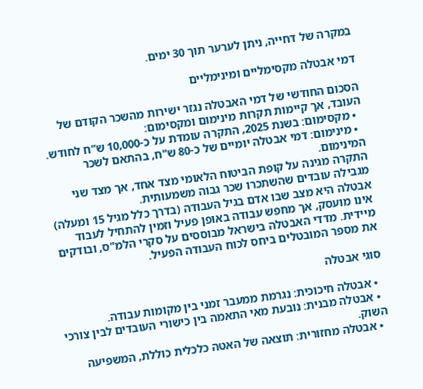במקרה של דחייה, ניתן לערער תוך 30 ימים.

דמי אבטלה מקסימליים ומינימליים

הסכום החודשי של דמי האבטלה נגזר ישירות מהשכר הקודם של העובד, אך קיימות תקרות מינימום ומקסימום:
  • מקסימום: בשנת 2025, התקרה עומדת על כ-10,000 ש"ח לחודש.
  • מינימום: דמי אבטלה יומיים של כ-80 ש"ח, בהתאם לשכר המינימום.
התקרה מגינה על קופת הביטוח הלאומי מצד אחד, אך מצד שני מגבילה עובדים שהשתכרו שכר גבוה משמעותית.
אבטלה היא מצב שבו אדם בגיל העבודה (בדרך כלל מגיל 15 ומעלה) אינו מועסק, אך מחפש עבודה באופן פעיל וזמין להתחיל לעבוד מיידית. מדדי האבטלה בישראל מבוססים על סקרי הלמ"ס, ובודקים את מספר המובטלים ביחס לכוח העבודה הפעיל.

סוגי אבטלה

  • אבטלה חיכוכית: נגרמת ממעבר זמני בין מקומות עבודה.
  • אבטלה מבנית: נובעת מאי התאמה בין כישורי העובדים לבין צורכי השוק.
  • אבטלה מחזורית: תוצאה של האטה כלכלית כוללת, המשפיעה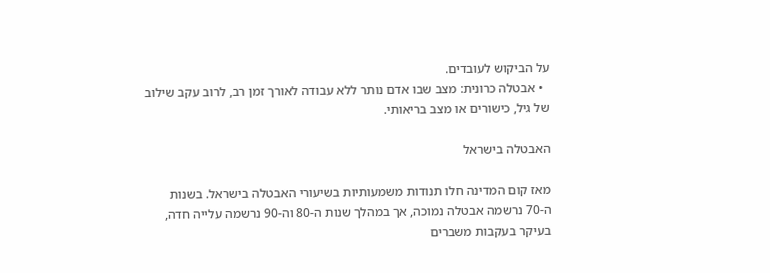על הביקוש לעובדים.
  • אבטלה כרונית: מצב שבו אדם נותר ללא עבודה לאורך זמן רב, לרוב עקב שילוב של גיל, כישורים או מצב בריאותי.

האבטלה בישראל

מאז קום המדינה חלו תנודות משמעותיות בשיעורי האבטלה בישראל. בשנות ה-70 נרשמה אבטלה נמוכה, אך במהלך שנות ה-80 וה-90 נרשמה עלייה חדה, בעיקר בעקבות משברים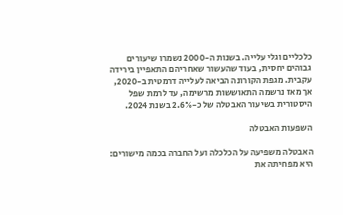כלכליים וגלי עלייה. בשנות ה-2000 נשמרו שיעורים גבוהים יחסית, בעוד שהעשור שאחריהם התאפיין בירידה עקבית. מגפת הקורונה הביאה לעלייה דרמטית ב-2020, אך מאז נרשמה התאוששות מרשימה, עד לרמת שפל היסטורית בשיעור האבטלה של כ-2.6% בשנת 2024.

השפעות האבטלה

האבטלה משפיעה על הכלכלה ועל החברה בכמה מישורים: היא מפחיתה את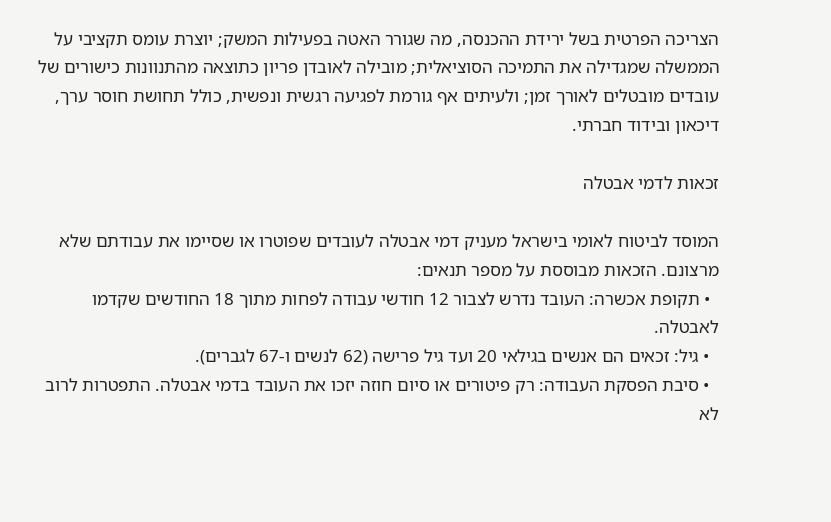הצריכה הפרטית בשל ירידת ההכנסה, מה שגורר האטה בפעילות המשק; יוצרת עומס תקציבי על הממשלה שמגדילה את התמיכה הסוציאלית; מובילה לאובדן פריון כתוצאה מהתנוונות כישורים של עובדים מובטלים לאורך זמן; ולעיתים אף גורמת לפגיעה רגשית ונפשית, כולל תחושת חוסר ערך, דיכאון ובידוד חברתי.

זכאות לדמי אבטלה

המוסד לביטוח לאומי בישראל מעניק דמי אבטלה לעובדים שפוטרו או שסיימו את עבודתם שלא מרצונם. הזכאות מבוססת על מספר תנאים:
  • תקופת אכשרה: העובד נדרש לצבור 12 חודשי עבודה לפחות מתוך 18 החודשים שקדמו לאבטלה.
  • גיל: זכאים הם אנשים בגילאי 20 ועד גיל פרישה (62 לנשים ו-67 לגברים).
  • סיבת הפסקת העבודה: רק פיטורים או סיום חוזה יזכו את העובד בדמי אבטלה. התפטרות לרוב לא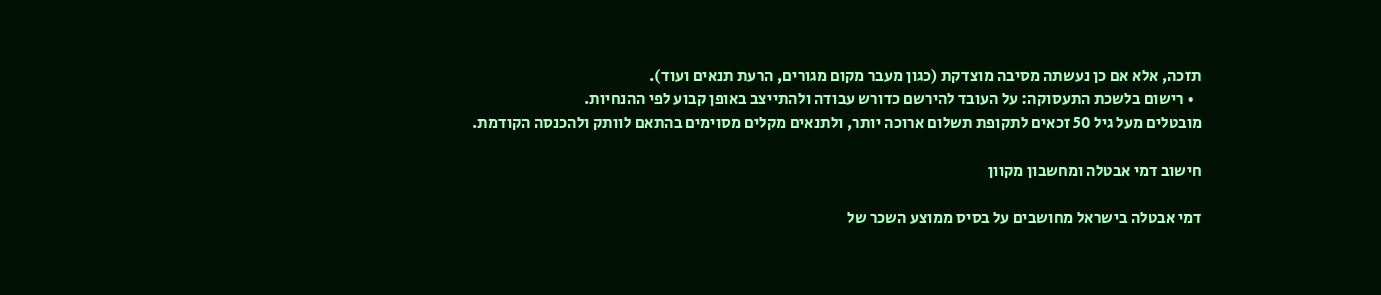תזכה, אלא אם כן נעשתה מסיבה מוצדקת (כגון מעבר מקום מגורים, הרעת תנאים ועוד).
  • רישום בלשכת התעסוקה: על העובד להירשם כדורש עבודה ולהתייצב באופן קבוע לפי ההנחיות.
מובטלים מעל גיל 50 זכאים לתקופת תשלום ארוכה יותר, ולתנאים מקלים מסוימים בהתאם לוותק ולהכנסה הקודמת.

חישוב דמי אבטלה ומחשבון מקוון

דמי אבטלה בישראל מחושבים על בסיס ממוצע השכר של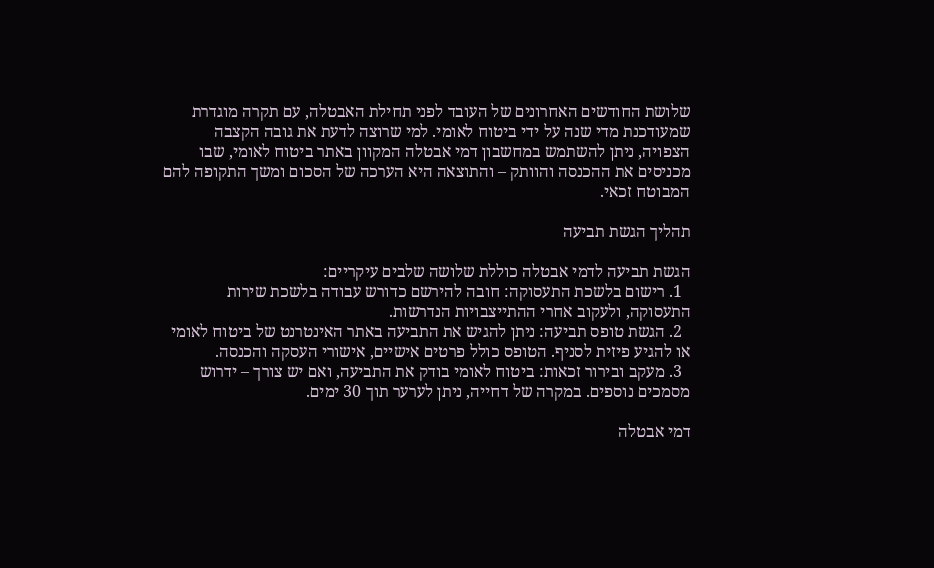שלושת החודשים האחרונים של העובד לפני תחילת האבטלה, עם תקרה מוגדרת שמעודכנת מדי שנה על ידי ביטוח לאומי. למי שרוצה לדעת את גובה הקצבה הצפויה, ניתן להשתמש במחשבון דמי אבטלה המקוון באתר ביטוח לאומי, שבו מכניסים את ההכנסה והוותק – והתוצאה היא הערכה של הסכום ומשך התקופה להם המבוטח זכאי.

תהליך הגשת תביעה

הגשת תביעה לדמי אבטלה כוללת שלושה שלבים עיקריים:
  1. רישום בלשכת התעסוקה: חובה להירשם כדורש עבודה בלשכת שירות התעסוקה, ולעקוב אחרי ההתייצבויות הנדרשות.
  2. הגשת טופס תביעה: ניתן להגיש את התביעה באתר האינטרנט של ביטוח לאומי או להגיע פיזית לסניף. הטופס כולל פרטים אישיים, אישורי העסקה והכנסה.
  3. מעקב ובירור זכאות: ביטוח לאומי בודק את התביעה, ואם יש צורך – ידרוש מסמכים נוספים. במקרה של דחייה, ניתן לערער תוך 30 ימים.

דמי אבטלה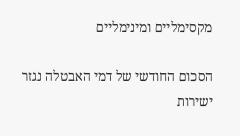מקסימליים ומינימליים

הסכום החודשי של דמי האבטלה נגזר ישירות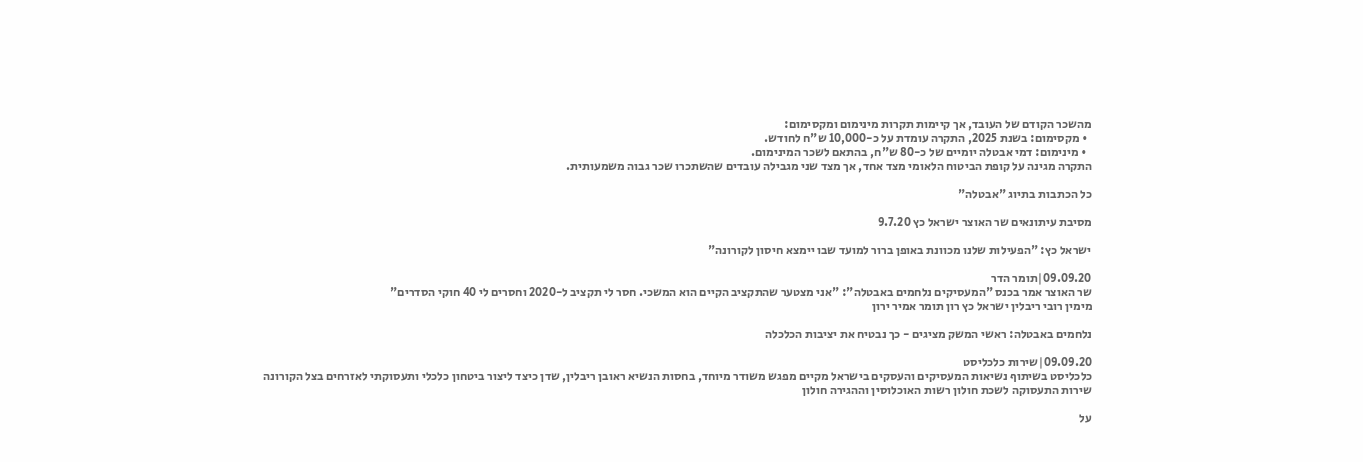מהשכר הקודם של העובד, אך קיימות תקרות מינימום ומקסימום:
  • מקסימום: בשנת 2025, התקרה עומדת על כ-10,000 ש"ח לחודש.
  • מינימום: דמי אבטלה יומיים של כ-80 ש"ח, בהתאם לשכר המינימום.
התקרה מגינה על קופת הביטוח הלאומי מצד אחד, אך מצד שני מגבילה עובדים שהשתכרו שכר גבוה משמעותית.

כל הכתבות בתיוג "אבטלה"

מסיבת עיתונאים שר האוצר ישראל כץ 9.7.20

ישראל כץ: "הפעילות שלנו מכוונת באופן ברור למועד שבו יימצא חיסון לקורונה"

09.09.20|תומר הדר
שר האוצר אמר בכנס "המעסיקים נלחמים באבטלה": "אני מצטער שהתקציב הקיים הוא המשכי. חסר לי תקציב ל-2020 וחסרים לי 40 חוקי הסדרים"
מימין רובי ריבלין ישראל כץ רון תומר אמיר ירון

נלחמים באבטלה: ראשי המשק מציגים - כך נבטיח את יציבות הכלכלה

09.09.20|שירות כלכליסט
כלכליסט בשיתוף נשיאות המעסיקים והעסקים בישראל מקיים מפגש משודר מיוחד, בחסות הנשיא ראובן ריבלין, שדן כיצד ליצור ביטחון כלכלי ותעסוקתי לאזרחים בצל הקורונה
שירות התעסוקה לשכת חולון רשות האוכלוסין וההגירה חולון

על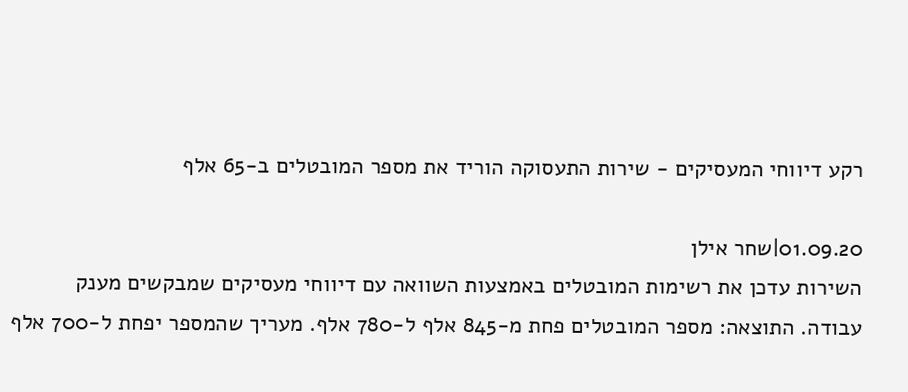רקע דיווחי המעסיקים - שירות התעסוקה הוריד את מספר המובטלים ב-65 אלף

01.09.20|שחר אילן
השירות עדכן את רשימות המובטלים באמצעות השוואה עם דיווחי מעסיקים שמבקשים מענק עבודה. התוצאה: מספר המובטלים פחת מ-845 אלף ל-780 אלף. מעריך שהמספר יפחת ל-700 אלף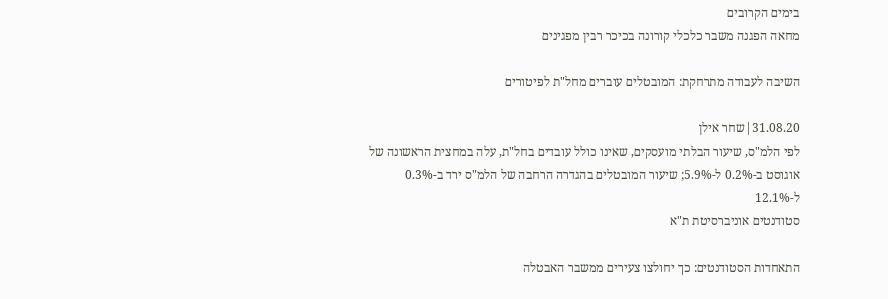בימים הקרובים
מחאה הפגנה משבר כלכלי קורונה בכיכר רבין מפגינים

השיבה לעבודה מתרחקת: המובטלים עוברים מחל"ת לפיטורים

31.08.20|שחר אילן
לפי הלמ"ס, שיעור הבלתי מועסקים, שאינו כולל עובדים בחל"ת, עלה במחצית הראשונה של אוגוסט ב-0.2% ל-5.9%; שיעור המובטלים בהגדרה הרחבה של הלמ"ס ירד ב-0.3% ל-12.1%
סטודנטים אוניברסיטת ת"א

התאחדות הסטודנטים: כך יחולצו צעירים ממשבר האבטלה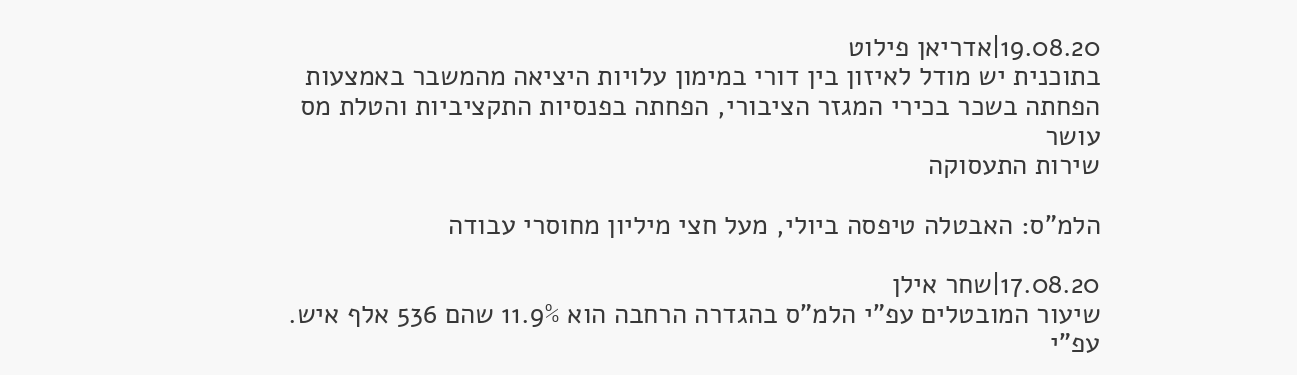19.08.20|אדריאן פילוט
בתוכנית יש מודל לאיזון בין דורי במימון עלויות היציאה מהמשבר באמצעות הפחתה בשכר בכירי המגזר הציבורי, הפחתה בפנסיות התקציביות והטלת מס עושר
שירות התעסוקה

הלמ"ס: האבטלה טיפסה ביולי, מעל חצי מיליון מחוסרי עבודה

17.08.20|שחר אילן
שיעור המובטלים עפ"י הלמ"ס בהגדרה הרחבה הוא 11.9% שהם 536 אלף איש. עפ"י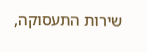שירות התעסוקה,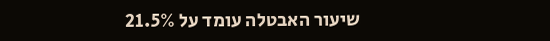שיעור האבטלה עומד על 21.5%